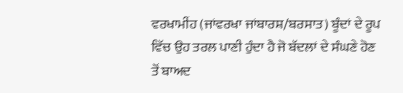ਵਰਖਾਮੀਂਹ (ਜਾਂਵਰਖਾ ਜਾਂਬਾਰਸ਼/ਬਰਸਾਤ) ਬੂੰਦਾਂ ਦੇ ਰੂਪ ਵਿੱਚ ਉਹ ਤਰਲ ਪਾਣੀ ਹੁੰਦਾ ਹੈ ਜੋ ਬੱਦਲਾਂ ਦੇ ਸੰਘਣੇ ਹੋਣ ਤੋਂ ਬਾਅਦ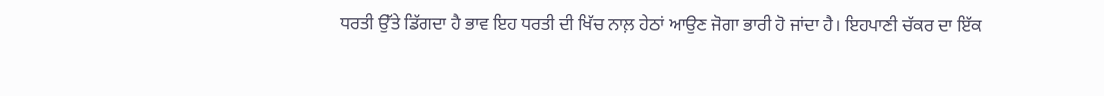ਧਰਤੀ ਉੱਤੇ ਡਿੱਗਦਾ ਹੈ ਭਾਵ ਇਹ ਧਰਤੀ ਦੀ ਖਿੱਚ ਨਾਲ਼ ਹੇਠਾਂ ਆਉਣ ਜੋਗਾ ਭਾਰੀ ਹੋ ਜਾਂਦਾ ਹੈ। ਇਹਪਾਣੀ ਚੱਕਰ ਦਾ ਇੱਕ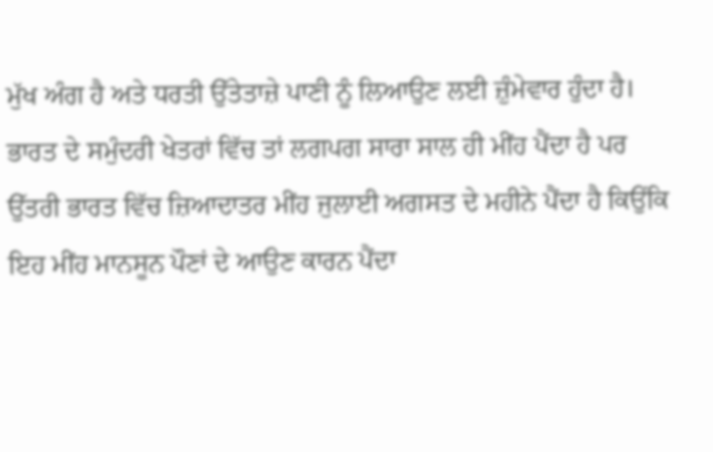ਮੁੱਖ ਅੰਗ ਹੈ ਅਤੇ ਧਰਤੀ ਉੱਤੇਤਾਜ਼ੇ ਪਾਣੀ ਨੂੰ ਲਿਆਉਣ ਲਈ ਜ਼ੁੰਮੇਵਾਰ ਹੁੰਦਾ ਹੈ। ਭਾਰਤ ਦੇ ਸਮੁੰਦਰੀ ਖੇਤਰਾਂ ਵਿੱਚ ਤਾਂ ਲਗਪਗ ਸਾਰਾ ਸਾਲ ਹੀ ਮੀਂਹ ਪੈਂਦਾ ਹੈ ਪਰ ਉੱਤਰੀ ਭਾਰਤ ਵਿੱਚ ਜ਼ਿਆਦਾਤਰ ਮੀਂਹ ਜੁਲਾਈ ਅਗਸਤ ਦੇ ਮਹੀਨੇ ਪੈਂਦਾ ਹੈ ਕਿਉਂਕਿ ਇਹ ਮੀਂਹ ਮਾਨਸੂਨ ਪੌਣਾਂ ਦੇ ਆਉਣ ਕਾਰਨ ਪੈਂਦਾ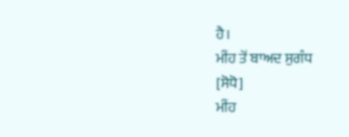ਹੈ।
ਮੀਂਹ ਤੋਂ ਬਾਅਦ ਸੁਗੰਧ
[ਸੋਧੋ]
ਮੀਂਹ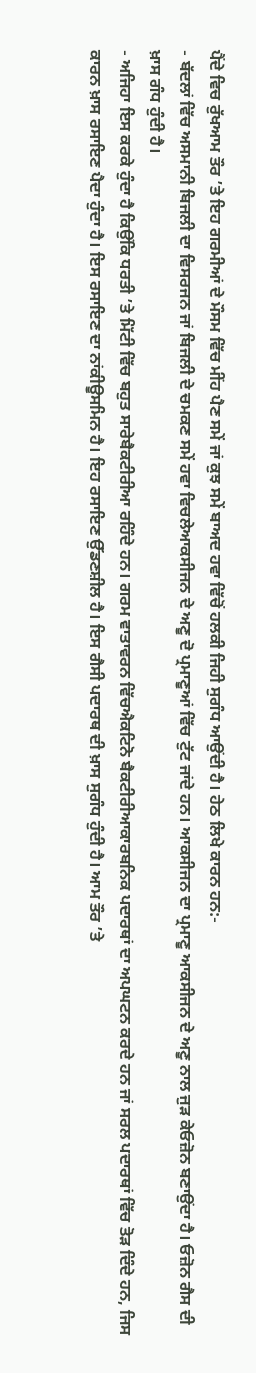ਪੈਂਦੇ ਵਿਚ ਰੁੱਖਆਮ ਤੌਰ ’ਤੇ ਇਹ ਗਰਮੀਆਂ ਦੇ ਮੌਸਮ ਵਿੱਚ ਮੀਂਹ ਪੈਣ ਸਮੇਂ ਜਾਂ ਕੁਝ ਸਮੇਂ ਬਾਅਦ ਹਵਾ ਵਿੱਚੋਂ ਹਲਕੀ ਜਿਹੀ ਸੁਗੰਧ ਆਉਂਦੀ ਹੈ। ਹੇਠ ਲਿਖੇ ਕਾਰਨ ਹਨ:-
- ਬੱਦਲਾਂ ਵਿੱਚ ਅਸਮਾਨੀ ਬਿਜਲੀ ਦਾ ਵਿਸਰਜਨ ਜਾਂ ਬਿਜਲੀ ਦੇ ਚਮਕਣ ਸਮੇਂ ਹਵਾ ਵਿਚਲੇਆਕਸੀਜਨ ਦੇ ਅਣੂ ਦੋ ਪ੍ਰਮਾਣੂਆਂ ਵਿੱਚ ਟੁੱਟ ਜਾਂਦੇ ਹਨ। ਆਕਸੀਜਨ ਦਾ ਪ੍ਰਮਾਣੂ ਆਕਸੀਜਨ ਦੇ ਅਣੂ ਨਾਲ ਜੁੜ ਕੇਓਜ਼ੋਨ ਬਣਾਉਂਦਾ ਹੈ। ਓਜ਼ੋਨ ਗੈਸ ਦੀ ਖ਼ਾਸ ਗੰਧ ਹੁੰਦੀ ਹੈ।
- ਅਜਿਹਾ ਇਸ ਕਰਕੇ ਹੁੰਦਾ ਹੈ ਕਿਉਂਕਿ ਧਰਤੀ ’ਤੇ ਮਿੱਟੀ ਵਿੱਚ ਬਹੁਤ ਸਾਰੇਬੈਕਟੀਰੀਆ ਰਹਿੰਦੇ ਹਨ। ਗਰਮ ਵਾਤਾਵਰਨ ਵਿੱਚਐਕਟਿਨੋ ਬੈਕਟੀਰੀਆਕਾਰਬਨਿਕ ਪਦਾਰਥਾਂ ਦਾ ਅਪਘਟਨ ਕਰਦੇ ਹਨ ਜਾਂ ਸਰਲ ਪਦਾਰਥਾਂ ਵਿੱਚ ਤੋੜ ਦਿੰਦੇ ਹਨ, ਜਿਸ ਕਾਰਨ ਖ਼ਾਸ ਰਸਾਇਣ ਪੈਦਾ ਹੁੰਦਾ ਹੈ। ਇਸ ਰਸਾਇਣ ਦਾ ਨਾਂਕੀਊਸਮਿਨ ਹੈ। ਇਹ ਰਸਾਇਣ ਉੱਡਣਸ਼ੀਲ ਹੈ। ਇਸ ਗੈਸੀ ਪਦਾਰਥ ਦੀ ਖ਼ਾਸ ਸੁਗੰਧ ਹੁੰਦੀ ਹੈ। ਆਮ ਤੌਰ ’ਤੇ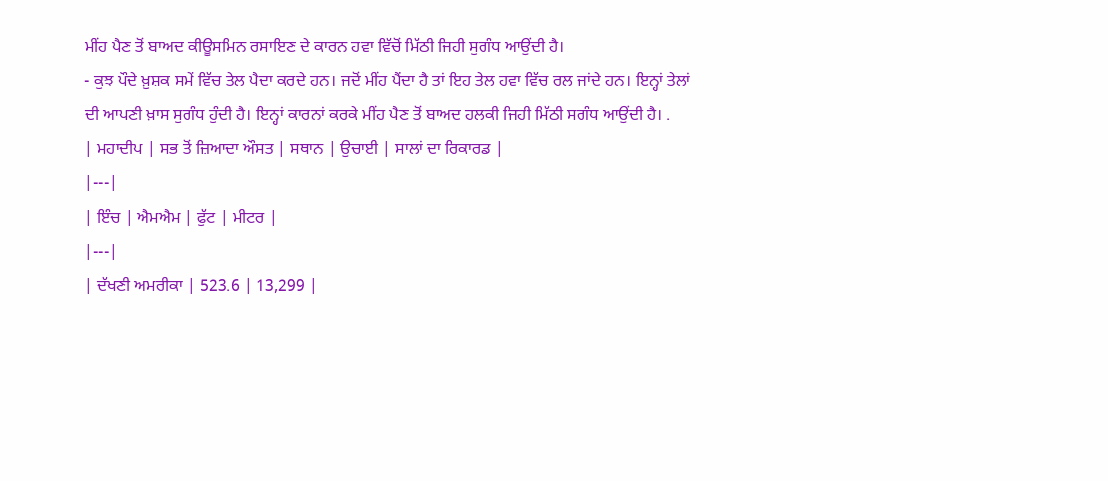ਮੀਂਹ ਪੈਣ ਤੋਂ ਬਾਅਦ ਕੀਊਸਮਿਨ ਰਸਾਇਣ ਦੇ ਕਾਰਨ ਹਵਾ ਵਿੱਚੋਂ ਮਿੱਠੀ ਜਿਹੀ ਸੁਗੰਧ ਆਉਂਦੀ ਹੈ।
- ਕੁਝ ਪੌਦੇ ਖ਼ੁਸ਼ਕ ਸਮੇਂ ਵਿੱਚ ਤੇਲ ਪੈਦਾ ਕਰਦੇ ਹਨ। ਜਦੋਂ ਮੀਂਹ ਪੈਂਦਾ ਹੈ ਤਾਂ ਇਹ ਤੇਲ ਹਵਾ ਵਿੱਚ ਰਲ ਜਾਂਦੇ ਹਨ। ਇਨ੍ਹਾਂ ਤੇਲਾਂ ਦੀ ਆਪਣੀ ਖ਼ਾਸ ਸੁਗੰਧ ਹੁੰਦੀ ਹੈ। ਇਨ੍ਹਾਂ ਕਾਰਨਾਂ ਕਰਕੇ ਮੀਂਹ ਪੈਣ ਤੋਂ ਬਾਅਦ ਹਲਕੀ ਜਿਹੀ ਮਿੱਠੀ ਸਗੰਧ ਆਉਂਦੀ ਹੈ। .
| ਮਹਾਦੀਪ | ਸਭ ਤੋਂ ਜ਼ਿਆਦਾ ਔਸਤ | ਸਥਾਨ | ਉਚਾਈ | ਸਾਲਾਂ ਦਾ ਰਿਕਾਰਡ |
|---|
| ਇੰਚ | ਐਮਐਮ | ਫੁੱਟ | ਮੀਟਰ |
|---|
| ਦੱਖਣੀ ਅਮਰੀਕਾ | 523.6 | 13,299 |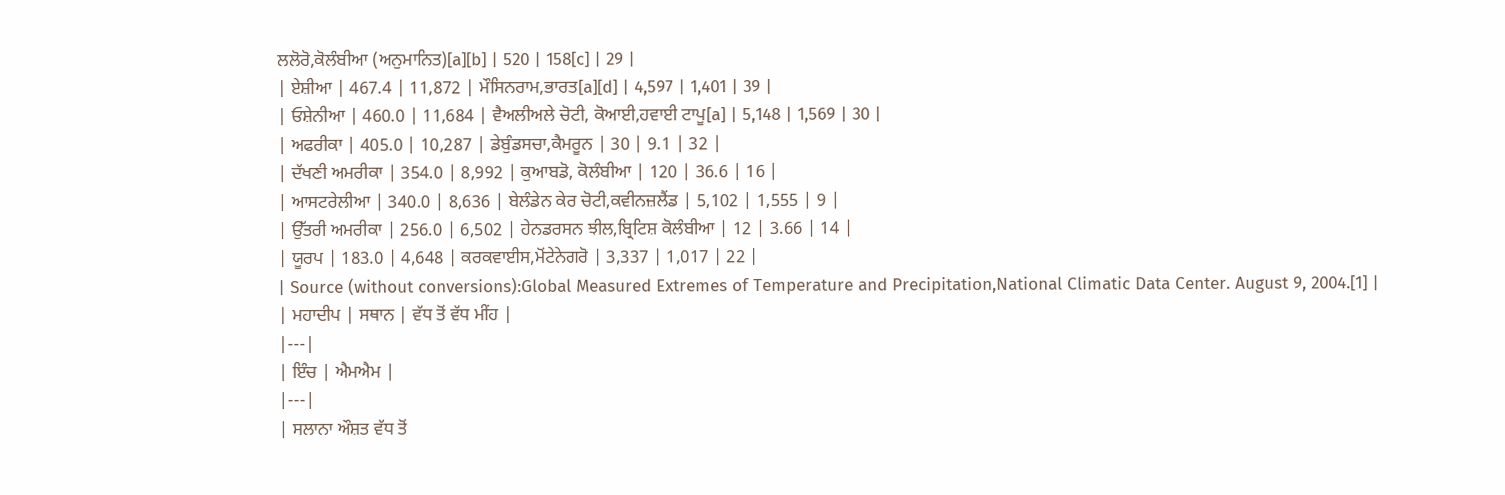ਲਲੋਰੋ,ਕੋਲੰਬੀਆ (ਅਨੁਮਾਨਿਤ)[a][b] | 520 | 158[c] | 29 |
| ਏਸ਼ੀਆ | 467.4 | 11,872 | ਮੌਸਿਨਰਾਮ,ਭਾਰਤ[a][d] | 4,597 | 1,401 | 39 |
| ਓਸ਼ੇਨੀਆ | 460.0 | 11,684 | ਵੈਅਲੀਅਲੇ ਚੋਟੀ, ਕੋਆਈ,ਹਵਾਈ ਟਾਪੂ[a] | 5,148 | 1,569 | 30 |
| ਅਫਰੀਕਾ | 405.0 | 10,287 | ਡੇਬੁੰਡਸਚਾ,ਕੈਮਰੂਨ | 30 | 9.1 | 32 |
| ਦੱਖਣੀ ਅਮਰੀਕਾ | 354.0 | 8,992 | ਕੁਆਬਡੋ, ਕੋਲੰਬੀਆ | 120 | 36.6 | 16 |
| ਆਸਟਰੇਲੀਆ | 340.0 | 8,636 | ਬੇਲੰਡੇਨ ਕੇਰ ਚੋਟੀ,ਕਵੀਨਜ਼ਲੈਂਡ | 5,102 | 1,555 | 9 |
| ਉੱਤਰੀ ਅਮਰੀਕਾ | 256.0 | 6,502 | ਹੇਨਡਰਸਨ ਝੀਲ,ਬ੍ਰਿਟਿਸ਼ ਕੋਲੰਬੀਆ | 12 | 3.66 | 14 |
| ਯੂਰਪ | 183.0 | 4,648 | ਕਰਕਵਾਈਸ,ਮੋਂਟੇਨੇਗਰੋ | 3,337 | 1,017 | 22 |
| Source (without conversions):Global Measured Extremes of Temperature and Precipitation,National Climatic Data Center. August 9, 2004.[1] |
| ਮਹਾਦੀਪ | ਸਥਾਨ | ਵੱਧ ਤੋਂ ਵੱਧ ਮੀਂਹ |
|---|
| ਇੰਚ | ਐਮਐਮ |
|---|
| ਸਲਾਨਾ ਔਸ਼ਤ ਵੱਧ ਤੋਂ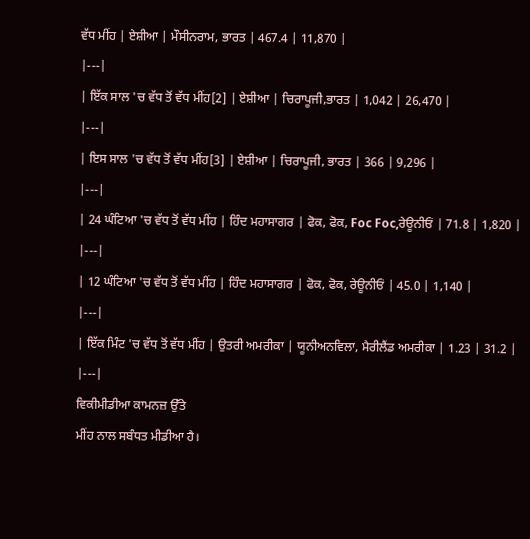ਵੱਧ ਮੀਂਹ | ਏਸ਼ੀਆ | ਮੌਸੀਨਰਾਮ, ਭਾਰਤ | 467.4 | 11,870 |
|---|
| ਇੱਕ ਸਾਲ 'ਚ ਵੱਧ ਤੋਂ ਵੱਧ ਮੀਂਹ[2] | ਏਸ਼ੀਆ | ਚਿਰਾਪੂਜੀ,ਭਾਰਤ | 1,042 | 26,470 |
|---|
| ਇਸ ਸਾਲ 'ਚ ਵੱਧ ਤੋਂ ਵੱਧ ਮੀਂਹ[3] | ਏਸ਼ੀਆ | ਚਿਰਾਪੂਜੀ, ਭਾਰਤ | 366 | 9,296 |
|---|
| 24 ਘੰਟਿਆ 'ਚ ਵੱਧ ਤੋਂ ਵੱਧ ਮੀਂਹ | ਹਿੰਦ ਮਹਾਸਾਗਰ | ਫੋਕ, ਫੋਕ, Foc Foc,ਰੇਊਨੀਓਂ | 71.8 | 1,820 |
|---|
| 12 ਘੰਟਿਆ 'ਚ ਵੱਧ ਤੋਂ ਵੱਧ ਮੀਂਹ | ਹਿੰਦ ਮਹਾਸਾਗਰ | ਫੋਕ, ਫੋਕ, ਰੇਊਨੀਓਂ | 45.0 | 1,140 |
|---|
| ਇੱਕ ਮਿੰਟ 'ਚ ਵੱਧ ਤੋਂ ਵੱਧ ਮੀਂਹ | ਉਤਰੀ ਅਮਰੀਕਾ | ਯੂਨੀਅਨਵਿਲਾ, ਮੈਰੀਲੈਂਡ ਅਮਰੀਕਾ | 1.23 | 31.2 |
|---|
ਵਿਕੀਮੀਡੀਆ ਕਾਮਨਜ਼ ਉੱਤੇ
ਮੀਂਹ ਨਾਲ ਸਬੰਧਤ ਮੀਡੀਆ ਹੈ।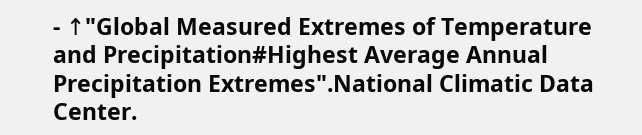- ↑"Global Measured Extremes of Temperature and Precipitation#Highest Average Annual Precipitation Extremes".National Climatic Data Center.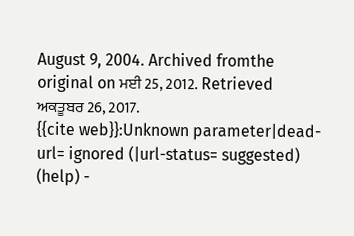August 9, 2004. Archived fromthe original on ਮਈ 25, 2012. Retrieved ਅਕਤੂਬਰ 26, 2017.
{{cite web}}:Unknown parameter|dead-url= ignored (|url-status= suggested) (help) -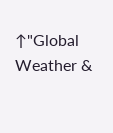↑"Global Weather &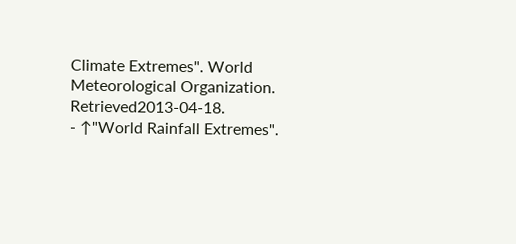Climate Extremes". World Meteorological Organization. Retrieved2013-04-18.
- ↑"World Rainfall Extremes".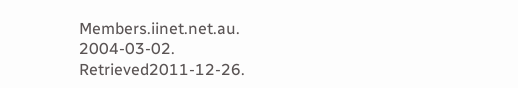Members.iinet.net.au. 2004-03-02. Retrieved2011-12-26.